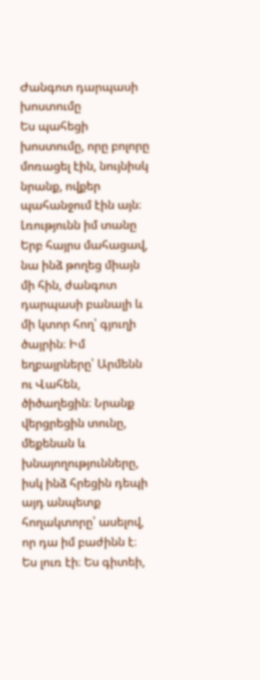Ժանգոտ դարպասի խոստումը
Ես պահեցի խոստումը, որը բոլորը մոռացել էին, նույնիսկ նրանք, ովքեր պահանջում էին այն։
Լռությունն իմ տանը
Երբ հայրս մահացավ, նա ինձ թողեց միայն մի հին, ժանգոտ դարպասի բանալի և մի կտոր հող՝ գյուղի ծայրին։ Իմ եղբայրները՝ Արմենն ու Վահեն, ծիծաղեցին։ Նրանք վերցրեցին տունը, մեքենան և խնայողությունները, իսկ ինձ հրեցին դեպի այդ անպետք հողակտորը՝ ասելով, որ դա իմ բաժինն է։ Ես լուռ էի։ Ես գիտեի,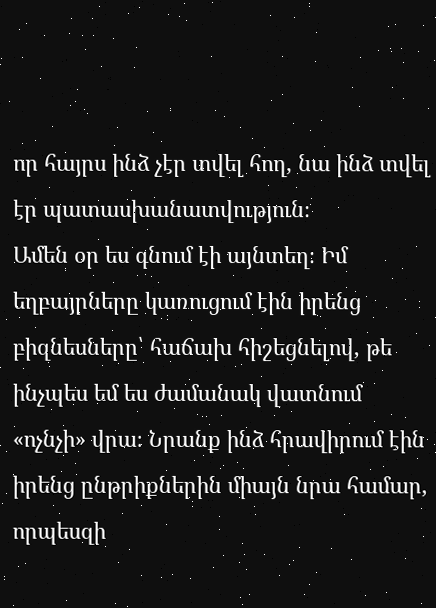որ հայրս ինձ չէր տվել հող, նա ինձ տվել էր պատասխանատվություն։
Ամեն օր ես գնում էի այնտեղ։ Իմ եղբայրները կառուցում էին իրենց բիզնեսները՝ հաճախ հիշեցնելով, թե ինչպես եմ ես ժամանակ վատնում «ոչնչի» վրա։ Նրանք ինձ հրավիրում էին իրենց ընթրիքներին միայն նրա համար, որպեսզի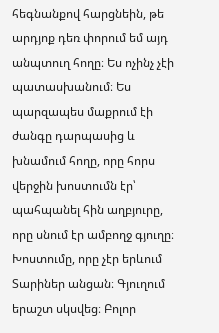հեգնանքով հարցնեին, թե արդյոք դեռ փորում եմ այդ անպտուղ հողը։ Ես ոչինչ չէի պատասխանում։ Ես պարզապես մաքրում էի ժանգը դարպասից և խնամում հողը, որը հորս վերջին խոստումն էր՝ պահպանել հին աղբյուրը, որը սնում էր ամբողջ գյուղը։
Խոստումը, որը չէր երևում
Տարիներ անցան։ Գյուղում երաշտ սկսվեց։ Բոլոր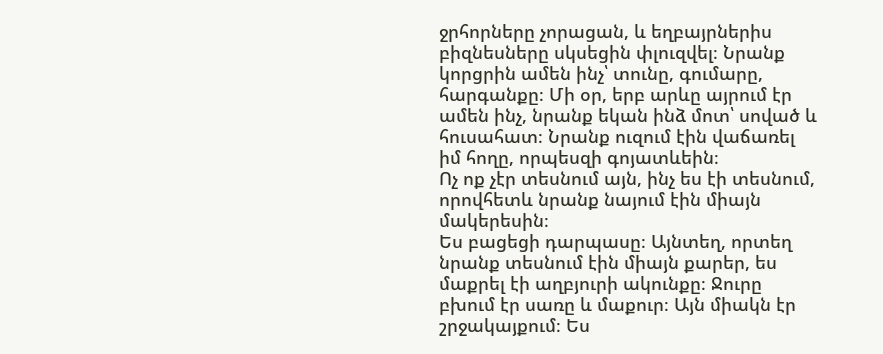ջրհորները չորացան, և եղբայրներիս բիզնեսները սկսեցին փլուզվել։ Նրանք կորցրին ամեն ինչ՝ տունը, գումարը, հարգանքը։ Մի օր, երբ արևը այրում էր ամեն ինչ, նրանք եկան ինձ մոտ՝ սոված և հուսահատ։ Նրանք ուզում էին վաճառել իմ հողը, որպեսզի գոյատևեին։
Ոչ ոք չէր տեսնում այն, ինչ ես էի տեսնում, որովհետև նրանք նայում էին միայն մակերեսին։
Ես բացեցի դարպասը։ Այնտեղ, որտեղ նրանք տեսնում էին միայն քարեր, ես մաքրել էի աղբյուրի ակունքը։ Ջուրը բխում էր սառը և մաքուր։ Այն միակն էր շրջակայքում։ Ես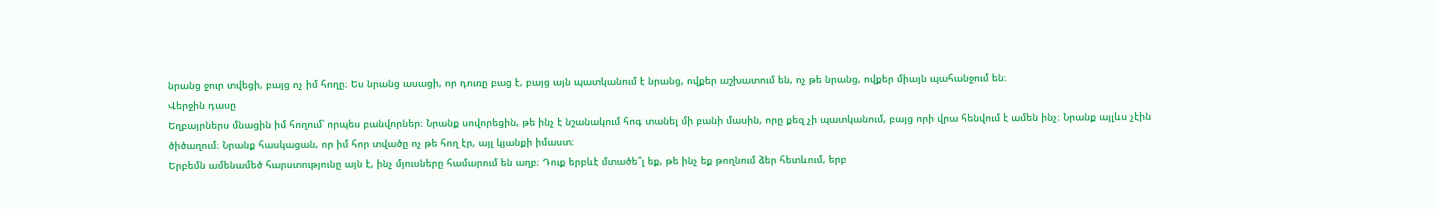նրանց ջուր տվեցի, բայց ոչ իմ հողը։ Ես նրանց ասացի, որ դուռը բաց է, բայց այն պատկանում է նրանց, ովքեր աշխատում են, ոչ թե նրանց, ովքեր միայն պահանջում են։
Վերջին դասը
Եղբայրներս մնացին իմ հողում՝ որպես բանվորներ։ Նրանք սովորեցին, թե ինչ է նշանակում հոգ տանել մի բանի մասին, որը քեզ չի պատկանում, բայց որի վրա հենվում է ամեն ինչ։ Նրանք այլևս չէին ծիծաղում։ Նրանք հասկացան, որ իմ հոր տվածը ոչ թե հող էր, այլ կյանքի իմաստ։
Երբեմն ամենամեծ հարստությունը այն է, ինչ մյուսները համարում են աղբ։ Դուք երբևէ մտածե՞լ եք, թե ինչ եք թողնում ձեր հետևում, երբ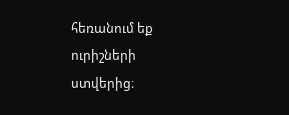հեռանում եք ուրիշների ստվերից։